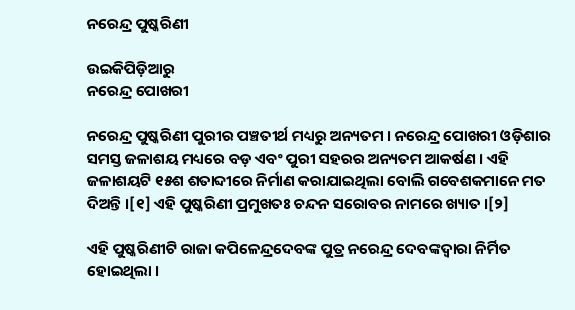ନରେନ୍ଦ୍ର ପୁଷ୍କରିଣୀ

ଉଇକିପିଡ଼ିଆ‌ରୁ
ନରେନ୍ଦ୍ର ପୋଖରୀ

ନରେନ୍ଦ୍ର ପୁଷ୍କରିଣୀ ପୁରୀର ପଞ୍ଚତୀର୍ଥ ମଧ୍ୟରୁ ଅନ୍ୟତମ । ନରେନ୍ଦ୍ର ପୋଖରୀ ଓଡ଼ିଶାର ସମସ୍ତ ଜଳାଶୟ ମଧ୍ୟରେ ବଡ଼ ଏବଂ ପୁରୀ ସ‌ହରର ଅନ୍ୟତମ ଆକର୍ଷଣ । ଏହି ଜଳାଶୟଟି ୧୫ଶ ଶତାବ୍ଦୀରେ ନିର୍ମାଣ କରାଯାଇଥିଲା ବୋଲି ଗବେଶକମାନେ ମତ ଦିଅନ୍ତି ।[୧] ଏହି ପୁଷ୍କରିଣୀ ପ୍ରମୁଖତଃ ଚନ୍ଦନ ସରୋବର ନାମରେ ଖ୍ୟାତ ।[୨]

ଏହି ପୁଷ୍କରିଣୀଟି ରାଜା କପିଳେନ୍ଦ୍ରଦେବଙ୍କ ପୁତ୍ର ନରେନ୍ଦ୍ର ଦେବଙ୍କଦ୍ୱାରା ନିର୍ମିତ ହୋଇଥିଲା ।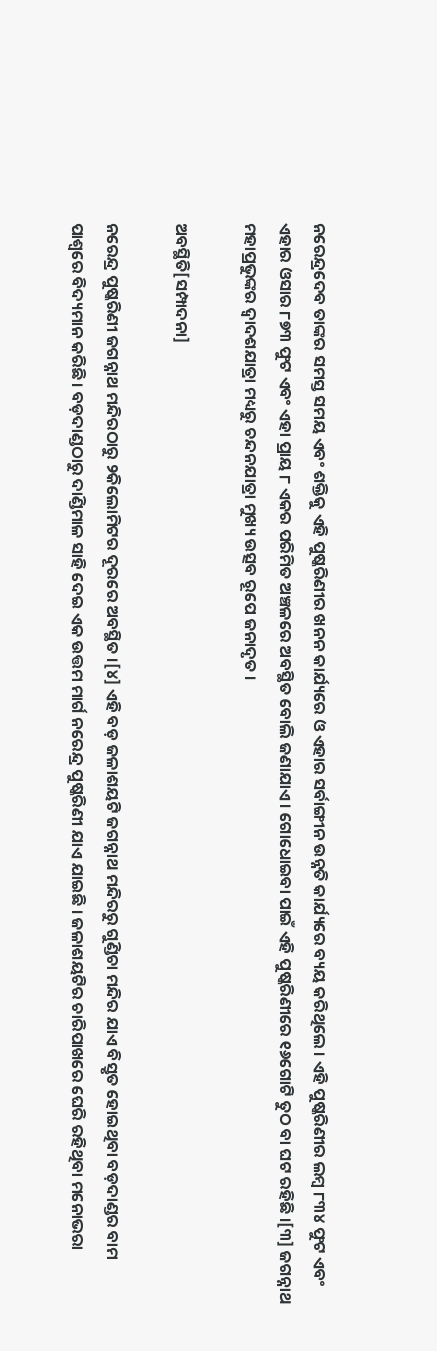ନରେନ୍ଦ୍ରଦେବ ତାଙ୍କର ସମସ୍ତ ସମୟ ଏବଂ ଶକ୍ତିକୁ ଏହି ପୁଷ୍କରିଣୀର ଖନନ କାର୍ଯ୍ୟରେ ଓ ଏହାର ସର୍ବାଙ୍ଗୀନ ଉନ୍ନତି କାର୍ଯ୍ୟରେ ବ୍ୟୟ କରିଥିଲେ । ଏହି ପୁଷ୍କରିଣୀର ଲମ୍ବ ୮୩୪ ଫୁଟ ଏବଂ ଏହାର ଓସାର ୮୭୩ ଫୁଟ ଏବଂ ଏହା ପ୍ରାୟ ୮ ଏକର ପରିମିତ ଅଞ୍ଚଳରେ ଅବସ୍ଥିତ ବୋଲି ଜଣାଯାଏ । ଗୋଧୋଇବା ପାଇଁ ଏହି ପୁଷ୍କରିଣୀରେ ୧୬ଗୋଟି ତୁଠ ବା ଘଟ ରହିଛି ।[୩] ଜଗନ୍ନାଥ ମହାପ୍ରଭୁଙ୍କର ଦ୍ୱାଦଶଯାତ୍ରା ମଧ୍ୟରୁ ଚନ୍ଦନଯାତ୍ରା ମୁଖ୍ୟ ଉତ୍ସବ ରୂପେ ଜନାଦୃତ ।

ଅବସ୍ଥିତି[ସମ୍ପାଦନା]

ନରେନ୍ଦ୍ର ପୁଷ୍କରିଣୀ ଜଗନ୍ନାଥ ମନ୍ଦିରଠାରୁ ୨କିଲୋମିଟର ଦୂରରେ ଅବସ୍ଥିତ ।[୪] ଏହି ବଡ଼ ଜଳାଶୟଟି ଜଗନ୍ନାଥ ମନ୍ଦିରରୁ ଗୁଣ୍ଡିଚା ମନ୍ଦିର ଯାଏ ବିସ୍ତୃତ ହୋଇଥିବା ବଡ଼ଦାଣ୍ଡର ବାମ ପାଶ୍ୱରେ ବିଦ୍ୟମାନ କରିଛି । ବଡ଼ଦାଣ୍ଡଠାରୁ ଦାଣ୍ଡିମାଳ ସାହି ଦେଇ ଏକ ଉତ୍ତମ ମାର୍ଗ ନରେନ୍ଦ୍ର ପୁଷ୍କରିଣୀ ଯାଏ ଯାଇଛି । ଜଳାଶୟଟିର ଚାରିପାଖରେ ଘେରି ରହିଥିବା ମନୋଭରା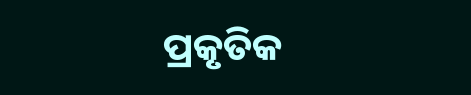ପ୍ରକୃତିକ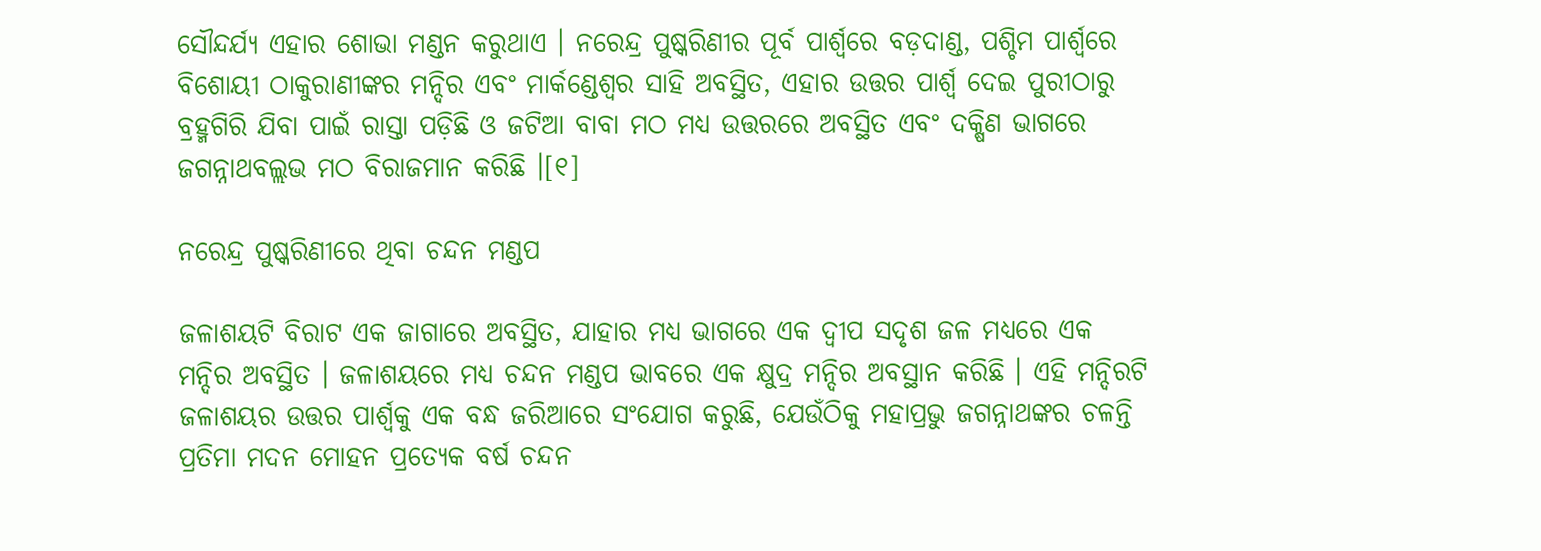ସୌନ୍ଦର୍ଯ୍ୟ ଏହାର ଶୋଭା ମଣ୍ଡନ କରୁଥାଏ । ନରେନ୍ଦ୍ର ପୁଷ୍କରିଣୀର ପୂର୍ବ ପାର୍ଶ୍ୱରେ ବଡ଼ଦାଣ୍ଡ, ପଶ୍ଚିମ ପାର୍ଶ୍ୱରେ ବିଶୋୟୀ ଠାକୁରାଣୀଙ୍କର ମନ୍ଦିର ଏବଂ ମାର୍କଣ୍ଡେଶ୍ୱର ସାହି ଅବସ୍ଥିତ, ଏହାର ଉତ୍ତର ପାର୍ଶ୍ୱ ଦେଇ ପୁରୀଠାରୁ ବ୍ରହ୍ମଗିରି ଯିବା ପାଇଁ ରାସ୍ତା ପଡ଼ିଛି ଓ ଜଟିଆ ବାବା ମଠ ମଧ୍ୟ ଉତ୍ତରରେ ଅବସ୍ଥିତ ଏବଂ ଦକ୍ଷିଣ ଭାଗରେ ଜଗନ୍ନାଥବଲ୍ଲଭ ମଠ ବିରାଜମାନ କରିଛି ।[୧]

ନରେନ୍ଦ୍ର ପୁଷ୍କରିଣୀରେ ଥିବା ଚନ୍ଦନ ମଣ୍ଡପ

ଜଳାଶୟଟି ବିରାଟ ଏକ ଜାଗାରେ ଅବସ୍ଥିତ, ଯାହାର ମଧ୍ୟ ଭାଗରେ ଏକ ଦ୍ୱୀପ ସଦୃଶ ଜଳ ମଧ୍ୟରେ ଏକ ମନ୍ଦିର ଅବସ୍ଥିତ । ଜଳାଶୟରେ ମଧ୍ୟ ଚନ୍ଦନ ମଣ୍ଡପ ଭାବରେ ଏକ କ୍ଷୁଦ୍ର ମନ୍ଦିର ଅବସ୍ଥାନ କରିଛି । ଏହି ମନ୍ଦିରଟି ଜଳାଶୟର ଉତ୍ତର ପାର୍ଶ୍ୱକୁ ଏକ ବନ୍ଧ ଜରିଆରେ ସଂଯୋଗ କରୁଛି, ଯେଉଁଠିକୁ ମହାପ୍ରଭୁ ଜଗନ୍ନାଥଙ୍କର ଚଳନ୍ତି ପ୍ରତିମା ମଦନ ମୋହନ ପ୍ରତ୍ୟେକ ବର୍ଷ ଚନ୍ଦନ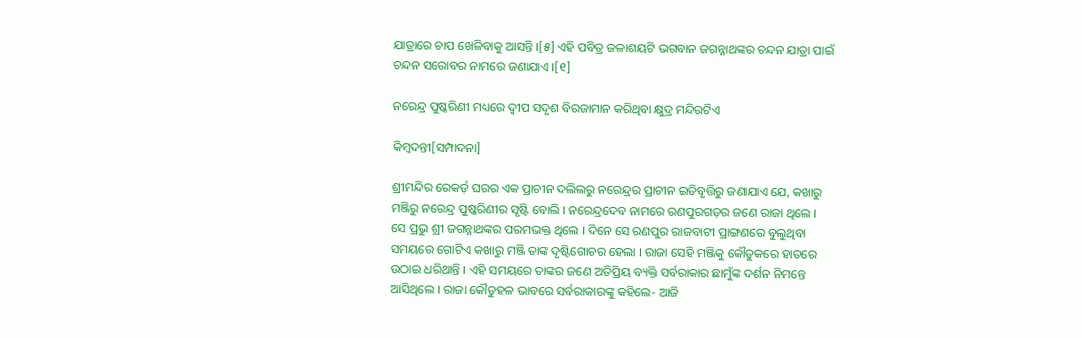ଯାତ୍ରାରେ ଚାପ ଖେଳିବାକୁ ଆସନ୍ତି ।[୫] ଏହି ପବିତ୍ର ଜଳାଶୟଟି ଭଗବାନ ଜଗନ୍ନାଥଙ୍କର ଚନ୍ଦନ ଯାତ୍ରା ପାଇଁ ଚନ୍ଦନ ସରୋବର ନାମରେ ଜଣାଯାଏ ।[୧]

ନରେନ୍ଦ୍ର ପୁଷ୍କରିଣୀ ମଧ୍ୟରେ ଦ୍ୱୀପ ସଦୃଶ ବିରଜାମାନ କରିଥିବା କ୍ଷୁଦ୍ର ମନ୍ଦିରଟିଏ

କିମ୍ବଦନ୍ତୀ[ସମ୍ପାଦନା]

ଶ୍ରୀମନ୍ଦିର ରେକର୍ଡ଼ ଘରର ଏକ ପ୍ରାଚୀନ ଦଲିଲରୁ ନରେନ୍ଦ୍ରର ପ୍ରାଚୀନ ଇତିବୃତ୍ତିରୁ ଜଣାଯାଏ ଯେ, କଖାରୁ ମଞ୍ଜିରୁ ନରେନ୍ଦ୍ର ପୁଷ୍କରିଣୀର ସୃଷ୍ଟି ବୋଲି । ନରେନ୍ଦ୍ରଦେବ ନାମରେ ରଣପୁରଗଡ଼ର ଜଣେ ରାଜା ଥିଲେ । ସେ ପ୍ରଭୁ ଶ୍ରୀ ଜଗନ୍ନାଥଙ୍କର ପରମଭକ୍ତ ଥିଲେ । ଦିନେ ସେ ରଣପୁର ରାଜବାଟୀ ପ୍ରାଙ୍ଗଣରେ ବୁଲୁଥିବା ସମୟରେ ଗୋଟିଏ କଖାରୁ ମଞ୍ଜି ତାଙ୍କ ଦୃଷ୍ଟିଗୋଚର ହେଲା । ରାଜା ସେହି ମଞ୍ଜିକୁ କୌତୁକରେ ହାତରେ ଉଠାଇ ଧରିଥାନ୍ତି । ଏହି ସମୟରେ ତାଙ୍କର ଜଣେ ଅତିପ୍ରିୟ ବ୍ୟକ୍ତି ସର୍ବରାକାର ଛାମୁଁଙ୍କ ଦର୍ଶନ ନିମନ୍ତେ ଆସିଥିଲେ । ରାଜା କୌତୁହଳ ଭାବରେ ସର୍ବରାକାରଙ୍କୁ କହିଲେ- ଆଜି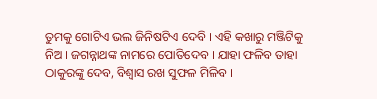ତୁମକୁ ଗୋଟିଏ ଭଲ ଜିନିଷଟିଏ ଦେବି । ଏହି କଖାରୁ ମଞ୍ଜିଟିକୁ ନିଅ । ଜଗନ୍ନାଥଙ୍କ ନାମରେ ପୋତିଦେବ । ଯାହା ଫଳିବ ତାହା ଠାକୁରଙ୍କୁ ଦେବ, ବିଶ୍ୱାସ ରଖ ସୁଫଳ ମିଳିବ ।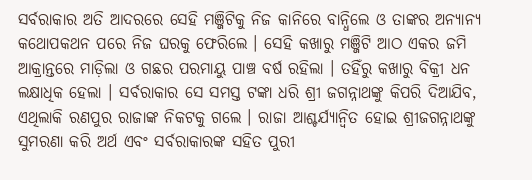ସର୍ବରାକାର ଅତି ଆଦରରେ ସେହି ମଞ୍ଜିଟିକୁ ନିଜ କାନିରେ ବାନ୍ଧିଲେ ଓ ତାଙ୍କର ଅନ୍ୟାନ୍ୟ କଥୋପକଥନ ପରେ ନିଜ ଘରକୁ ଫେରିଲେ । ସେହି କଖାରୁ ମଞ୍ଜିଟି ଆଠ ଏକର ଜମି ଆକ୍ରାନ୍ତରେ ମାଡ଼ିଲା ଓ ଗଛର ପରମାୟୁ ପାଞ୍ଚ ବର୍ଷ ରହିଲା । ତହିଁରୁ କଖାରୁ ବିକ୍ରୀ ଧନ ଲକ୍ଷାଧିକ ହେଲା । ସର୍ବରାକାର ସେ ସମସ୍ତ ଟଙ୍କା ଧରି ଶ୍ରୀ ଜଗନ୍ନାଥଙ୍କୁ କିପରି ଦିଆଯିବ, ଏଥିଲାକି ରଣପୁର ରାଜାଙ୍କ ନିକଟକୁ ଗଲେ । ରାଜା ଆଶ୍ଚର୍ଯ୍ୟାନ୍ୱିତ ହୋଇ ଶ୍ରୀଜଗନ୍ନାଥଙ୍କୁ ସୁମରଣା କରି ଅର୍ଥ ଏବଂ ସର୍ବରାକାରଙ୍କ ସହିତ ପୁରୀ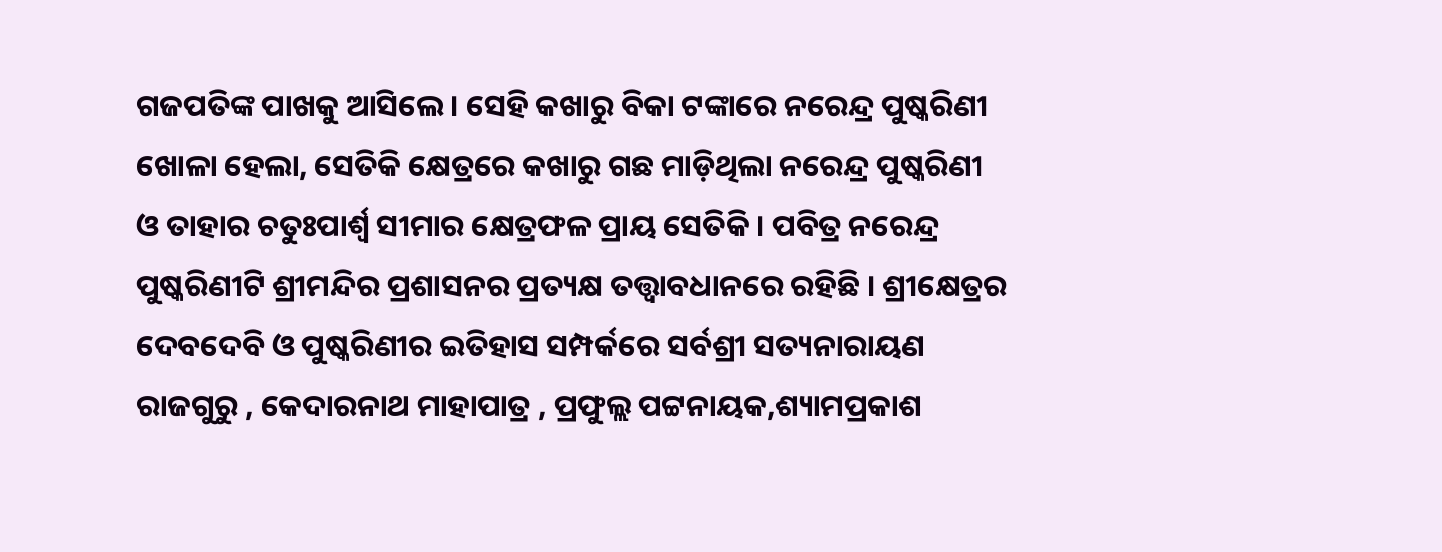ଗଜପତିଙ୍କ ପାଖକୁ ଆସିଲେ । ସେହି କଖାରୁ ବିକା ଟଙ୍କାରେ ନରେନ୍ଦ୍ର ପୁଷ୍କରିଣୀ ଖୋଳା ହେଲା, ସେତିକି କ୍ଷେତ୍ରରେ କଖାରୁ ଗଛ ମାଡ଼ିଥିଲା ନରେନ୍ଦ୍ର ପୁଷ୍କରିଣୀ ଓ ତାହାର ଚତୁଃପାର୍ଶ୍ୱ ସୀମାର କ୍ଷେତ୍ରଫଳ ପ୍ରାୟ ସେତିକି । ପବିତ୍ର ନରେନ୍ଦ୍ର ପୁଷ୍କରିଣୀଟି ଶ୍ରୀମନ୍ଦିର ପ୍ରଶାସନର ପ୍ରତ୍ୟକ୍ଷ ତତ୍ତ୍ୱାବଧାନରେ ରହିଛି । ଶ୍ରୀକ୍ଷେତ୍ରର ଦେବଦେବି ଓ ପୁଷ୍କରିଣୀର ଇତିହାସ ସମ୍ପର୍କରେ ସର୍ବଶ୍ରୀ ସତ୍ୟନାରାୟଣ ରାଜଗୁରୁ , କେଦାରନାଥ ମାହାପାତ୍ର , ପ୍ରଫୁଲ୍ଲ ପଟ୍ଟନାୟକ,ଶ୍ୟାମପ୍ରକାଶ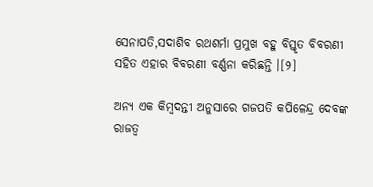ସେନାପତି,ସଦାଶିବ ରଥଶର୍ମା ପ୍ରମୁଖ ବହୁ ବିସ୍ତୃତ ବିବରଣୀ ସହିତ ଏହାର ବିବରଣୀ ବର୍ଣ୍ଣନା କରିଛନ୍ତି ।[୨]

ଅନ୍ୟ ଏକ କିମ୍ବଦନ୍ତୀ ଅନୁସାରେ ଗଜପତି କପିଳେନ୍ଦ୍ର ଦେବଙ୍କ ରାଜତ୍ୱ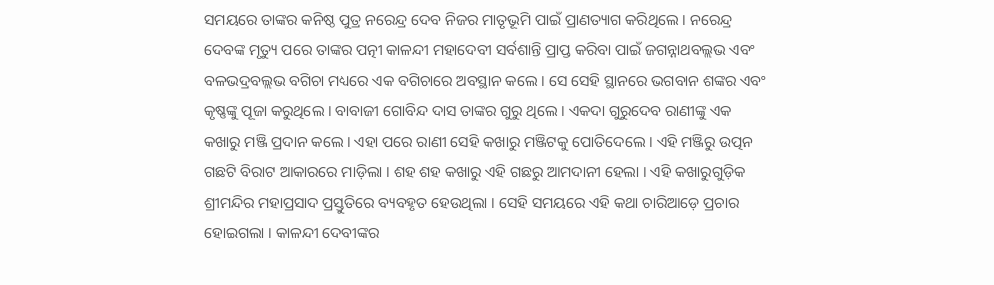ସମୟରେ ତାଙ୍କର କନିଷ୍ଠ ପୁତ୍ର ନରେନ୍ଦ୍ର ଦେବ ନିଜର ମାତୃଭୂମି ପାଇଁ ପ୍ରାଣତ୍ୟାଗ କରିଥିଲେ । ନରେନ୍ଦ୍ର ଦେବଙ୍କ ମୃତ୍ୟୁ ପରେ ତାଙ୍କର ପତ୍ନୀ କାଳନ୍ଦୀ ମହାଦେବୀ ସର୍ବଶାନ୍ତି ପ୍ରାପ୍ତ କରିବା ପାଇଁ ଜଗନ୍ନାଥବଲ୍ଲଭ ଏବଂ ବଳଭଦ୍ରବଲ୍ଲଭ ବଗିଚା ମଧ୍ୟରେ ଏକ ବଗିଚାରେ ଅବସ୍ଥାନ କଲେ । ସେ ସେହି ସ୍ଥାନରେ ଭଗବାନ ଶଙ୍କର ଏବଂ କୃଷ୍ଣଙ୍କୁ ପୂଜା କରୁଥିଲେ । ବାବାଜୀ ଗୋବିନ୍ଦ ଦାସ ତାଙ୍କର ଗୁରୁ ଥିଲେ । ଏକଦା ଗୁରୁଦେବ ରାଣୀଙ୍କୁ ଏକ କ‌ଖାରୁ ମଞ୍ଜି ପ୍ରଦାନ କଲେ । ଏହା ପରେ ରାଣୀ ସେହି କ‌ଖାରୁ ମଞ୍ଜିଟକୁ ପୋତିଦେଲେ । ଏହି ମଞ୍ଜିରୁ ଉତ୍ପନ ଗଛଟି ବିରାଟ ଆକାରରେ ମାଡ଼ିଲା । ଶହ ଶହ କ‌ଖାରୁ ଏହି ଗଛରୁ ଆମଦାନୀ ହେଲା । ଏହି କ‌ଖାରୁଗୁଡ଼ିକ ଶ୍ରୀମନ୍ଦିର ମହାପ୍ରସାଦ ପ୍ରସ୍ତୁତିରେ ବ୍ୟବ‌ହୃତ ହେଉଥିଲା । ସେହି ସମୟରେ ଏହି କଥା ଚାରିଆଡ଼େ ପ୍ରଚାର ହୋଇଗଲା । କାଳନ୍ଦୀ ଦେବୀଙ୍କର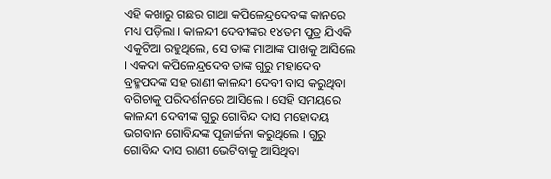ଏହି କ‌ଖାରୁ ଗଛର ଗାଥା କପିଳେନ୍ଦ୍ରଦେବଙ୍କ କାନରେ ମଧ୍ୟ ପଡ଼ିଲା । କାଳନ୍ଦୀ ଦେବୀଙ୍କର ୧୪ତମ ପୁତ୍ର ଯିଏକି ଏକୁଟିଆ ରହୁଥିଲେ, ସେ ତାଙ୍କ ମାଆଙ୍କ ପାଖକୁ ଆସିଲେ । ଏକଦା କପିଳେନ୍ଦ୍ରଦେବ ତାଙ୍କ ଗୁରୁ ମହାଦେବ ବ୍ରହ୍ମ‌ପଦଙ୍କ ସ‌ହ ରାଣୀ କାଳନ୍ଦୀ ଦେବୀ ବାସ କରୁଥିବା ବଗିଚାକୁ ପରିଦର୍ଶନରେ ଆସିଲେ । ସେହି ସମୟରେ କାଳନ୍ଦୀ ଦେବୀଙ୍କ ଗୁରୁ ଗୋବିନ୍ଦ ଦାସ ମହୋଦୟ ଭଗବାନ ଗୋବିନ୍ଦଙ୍କ ପୂଜାର୍ଚ୍ଚନା କରୁଥିଲେ । ଗୁରୁ ଗୋବିନ୍ଦ ଦାସ ରାଣୀ ଭେଟିବାକୁ ଆସିଥିବା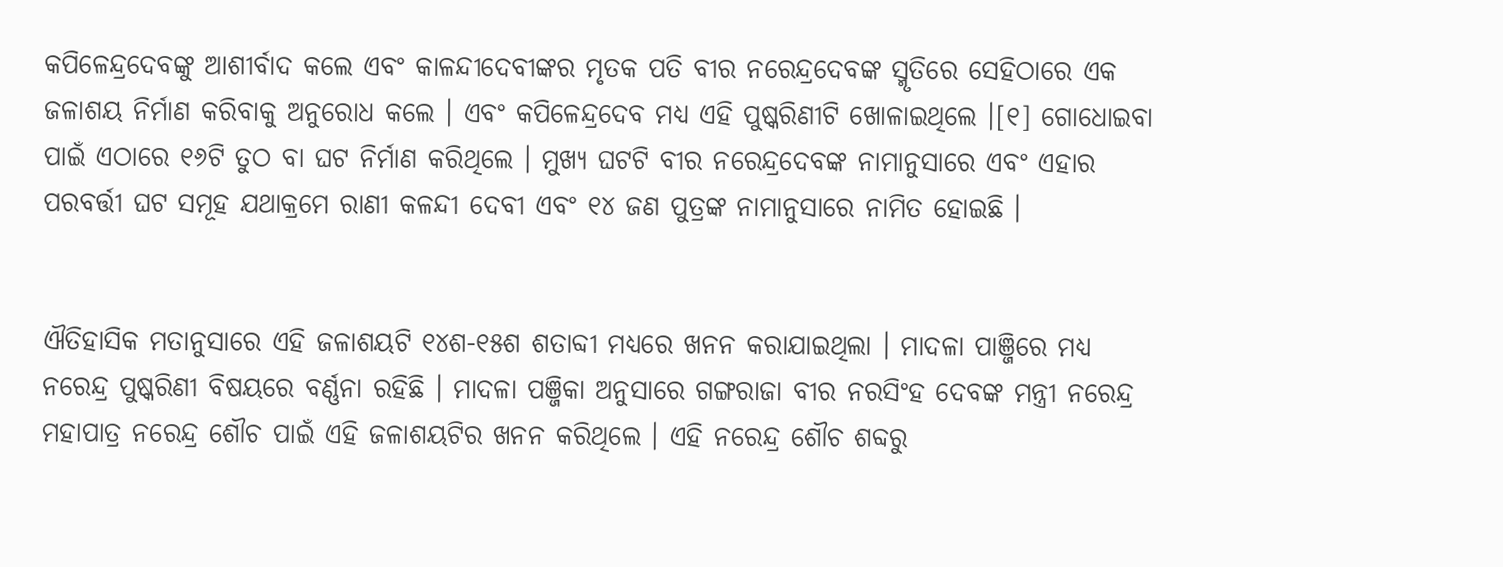କପିଳେନ୍ଦ୍ରଦେବଙ୍କୁ ଆଶୀର୍ବାଦ କଲେ ଏବଂ କାଳନ୍ଦୀଦେବୀଙ୍କର ମୃତକ ପତି ବୀର ନରେନ୍ଦ୍ରଦେବଙ୍କ ସ୍ମୃତିରେ ସେହିଠାରେ ଏକ ଜଳାଶୟ ନିର୍ମାଣ କରିବାକୁ ଅନୁରୋଧ କଲେ । ଏବଂ କପିଳେନ୍ଦ୍ରଦେବ ମଧ୍ୟ ଏହି ପୁଷ୍କରିଣୀଟି ଖୋଳାଇଥିଲେ ।[୧] ଗୋଧୋଇବା ପାଇଁ ଏଠାରେ ୧୬ଟି ତୁଠ ବା ଘଟ ନିର୍ମାଣ କରିଥିଲେ । ମୁଖ୍ୟ ଘଟ‌ଟି ବୀର ନରେନ୍ଦ୍ରଦେବଙ୍କ ନାମାନୁସାରେ ଏବଂ ଏହାର ପରବର୍ତ୍ତୀ ଘଟ ସମୂହ ଯଥାକ୍ରମେ ରାଣୀ କଳନ୍ଦୀ ଦେବୀ ଏବଂ ୧୪ ଜଣ ପୁତ୍ରଙ୍କ ନାମାନୁସାରେ ନାମିତ ହୋଇଛି ।


ଐତିହାସିକ ମତାନୁସାରେ ଏହି ଜଳାଶୟଟି ୧୪ଶ-୧୫ଶ ଶତାବ୍ଦୀ ମଧ୍ୟରେ ଖନନ କରାଯାଇଥିଲା । ମାଦଳା ପାଞ୍ଜିରେ ମଧ୍ୟ ନରେନ୍ଦ୍ର ପୁଷ୍କରିଣୀ ବିଷୟରେ ବର୍ଣ୍ଣନା ରହିଛି । ମାଦଳା ପଞ୍ଜିକା ଅନୁସାରେ ଗଙ୍ଗରାଜା ବୀର ନରସିଂହ ଦେବଙ୍କ ମନ୍ତ୍ରୀ ନରେନ୍ଦ୍ର ମହାପାତ୍ର ନରେନ୍ଦ୍ର ଶୌଚ ପାଇଁ ଏହି ଜଳାଶୟଟିର ଖନନ କରିଥିଲେ । ଏହି ନରେନ୍ଦ୍ର ଶୌଚ ଶବ୍ଦରୁ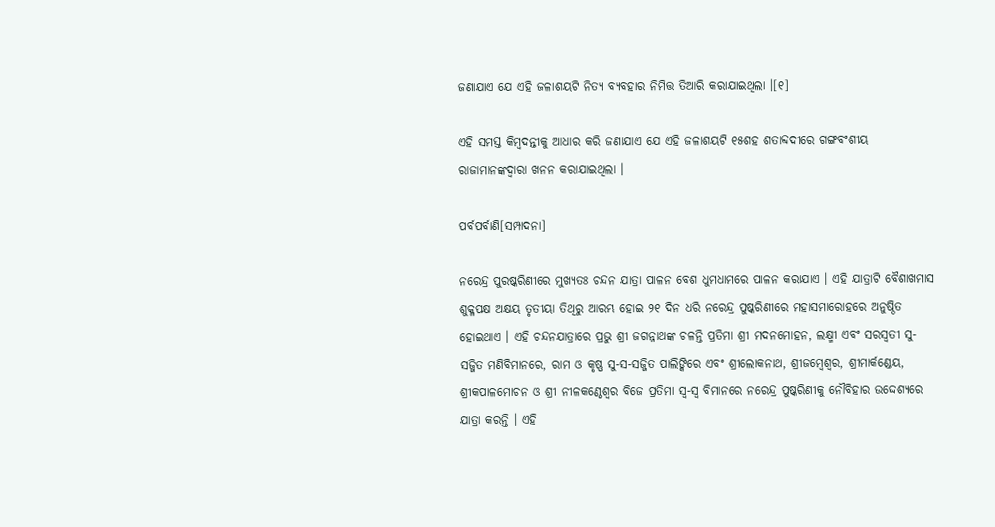ଜଣାଯାଏ ଯେ ଏହି ଜଳାଶୟଟି ନିତ୍ୟ ବ୍ୟବ‌ହାର ନିମିତ୍ତ ତିଆରି କରାଯାଇଥିଲା ।[୧]

ଏହି ସମସ୍ତ କିମ୍ବଦନ୍ତୀକୁ ଆଧାର କରି ଜଣାଯାଏ ଯେ ଏହି ଜଳାଶୟଟି ୧୫ଶହ ଶତାବ୍ଦଦୀରେ ଗଙ୍ଗବଂଶୀୟ ରାଜାମାନଙ୍କଦ୍ୱାରା ଖନନ କରାଯାଇଥିଲା ।

ପର୍ବପର୍ବାଣି[ସମ୍ପାଦନା]

ନରେନ୍ଦ୍ର ପୁରଷ୍କରିଣୀରେ ମୁଖ୍ୟତଃ ଚନ୍ଦନ ଯାତ୍ରା ପାଳନ ବେଶ ଧୁମଧାମରେ ପାଳନ କରାଯାଏ । ଏହି ଯାତ୍ରାଟି ବୈଶାଖମାସ ଶୁକ୍ଳପକ୍ଷ ଅକ୍ଷୟ ତୃତୀୟା ତିଥିରୁ ଆରମ୍ଭ ହୋଇ ୨୧ ଦିନ ଧରି ନରେନ୍ଦ୍ର ପୁଷ୍କରିଣୀରେ ମହାସମାରୋହରେ ଅନୁଷ୍ଠିତ ହୋଇଥାଏ । ଏହି ଚନ୍ଦନଯାତ୍ରାରେ ପ୍ରଭୁ ଶ୍ରୀ ଜଗନ୍ନାଥଙ୍କ ଚଳନ୍ତି ପ୍ରତିମା ଶ୍ରୀ ମଦନମୋହନ, ଲକ୍ଷ୍ମୀ ଏବଂ ସରସ୍ୱତୀ ସୁ-ସଜ୍ଜିତ ମଣିବିମାନରେ, ରାମ ଓ କୃଷ୍ଣ ସୁ-ସ-ସଜ୍ଜିତ ପାଲିଙ୍କିରେ ଏବଂ ଶ୍ରୀଲୋକନାଥ, ଶ୍ରୀଜମ୍ବେଶ୍ୱର, ଶ୍ରୀମାର୍କଣ୍ଡେୟ, ଶ୍ରୀକପାଳମୋଚନ ଓ ଶ୍ରୀ ନୀଳକଣ୍ଠେଶ୍ୱର ବିଜେ ପ୍ରତିମା ସ୍ୱ-ସ୍ୱ ବିମାନରେ ନରେନ୍ଦ୍ର ପୁଷ୍କରିଣୀକୁ ନୌବିହାର ଉଦ୍ଦେଶ୍ୟରେ ଯାତ୍ରା କରନ୍ତି । ଏହି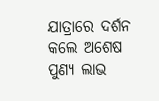ଯାତ୍ରାରେ ଦର୍ଶନ କଲେ ଅଶେଷ ପୁଣ୍ୟ ଲାଭ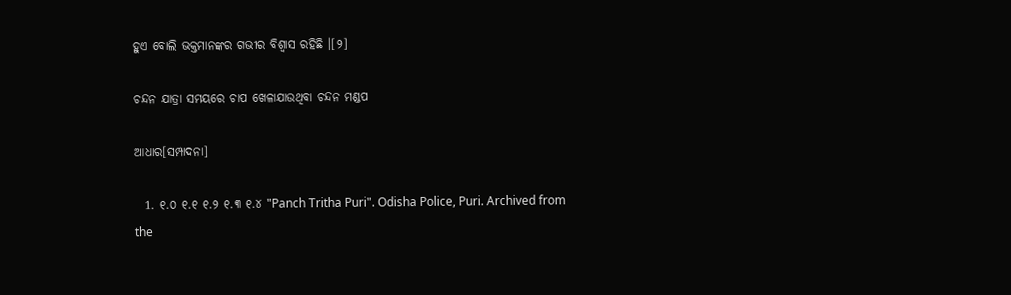ହୁଏ ବୋଲି ଭକ୍ତମାନଙ୍କର ଗଭୀର ବିଶ୍ୱାସ ରହିଛି ।[୨]

ଚନ୍ଦନ ଯାତ୍ରା ସମୟରେ ଚାପ ଖେଳାଯାଉଥିବା ଚନ୍ଦନ ମଣ୍ଡପ

ଆଧାର[ସମ୍ପାଦନା]

  1. ୧.୦ ୧.୧ ୧.୨ ୧.୩ ୧.୪ "Panch Tritha Puri". Odisha Police, Puri. Archived from the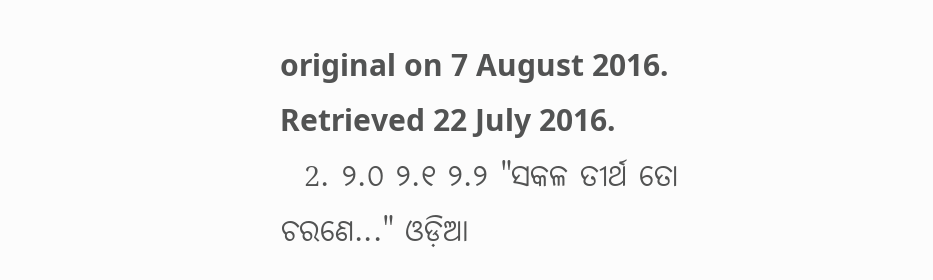original on 7 August 2016. Retrieved 22 July 2016.
  2. ୨.୦ ୨.୧ ୨.୨ "ସକଳ ତୀର୍ଥ ତୋ ଚରଣେ..." ଓଡ଼ିଆ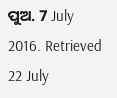ପୁଅ. 7 July 2016. Retrieved 22 July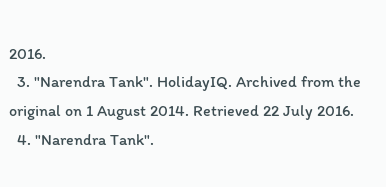2016.
  3. "Narendra Tank". HolidayIQ. Archived from the original on 1 August 2014. Retrieved 22 July 2016.
  4. "Narendra Tank".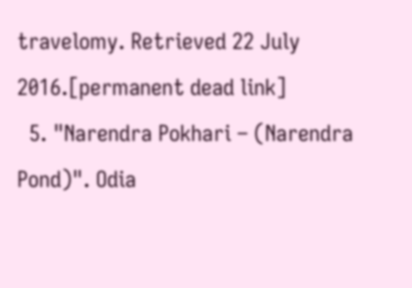travelomy. Retrieved 22 July 2016.[permanent dead link]
  5. "Narendra Pokhari – (Narendra Pond)". Odia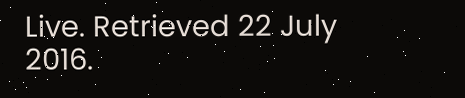Live. Retrieved 22 July 2016.